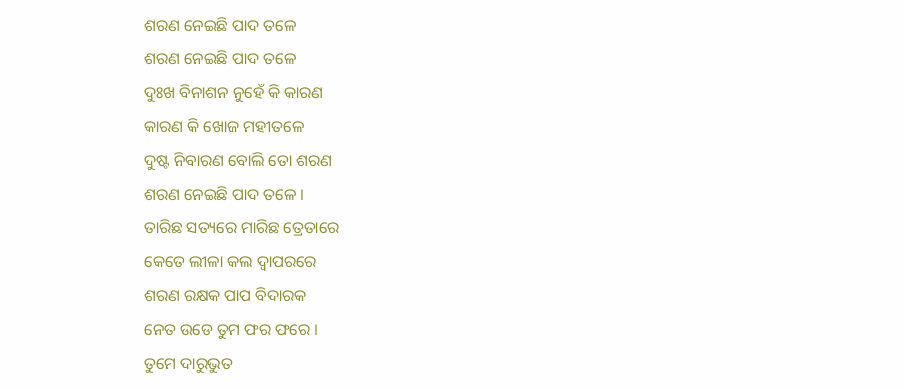ଶରଣ ନେଇଛି ପାଦ ତଳେ
ଶରଣ ନେଇଛି ପାଦ ତଳେ
ଦୁଃଖ ବିନାଶନ ନୁହେଁ କି କାରଣ
କାରଣ କି ଖୋଜ ମହୀତଳେ
ଦୁଷ୍ଟ ନିବାରଣ ବୋଲି ତୋ ଶରଣ
ଶରଣ ନେଇଛି ପାଦ ତଳେ ।
ତାରିଛ ସତ୍ୟରେ ମାରିଛ ତ୍ରେତାରେ
କେତେ ଲୀଳା କଲ ଦ୍ଵାପରରେ
ଶରଣ ରକ୍ଷକ ପାପ ବିଦାରକ
ନେତ ଉଡେ ତୁମ ଫର ଫରେ ।
ତୁମେ ଦାରୁଭୁତ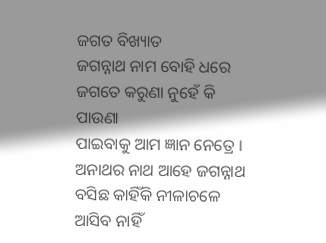ଜଗତ ବିଖ୍ୟାତ
ଜଗନ୍ନାଥ ନାମ ବୋହି ଧରେ
ଜଗତେ କରୁଣା ନୁହେଁ କି ପାଉଣା
ପାଇବାକୁ ଆମ ଜ୍ଞାନ ନେତ୍ରେ ।
ଅନାଥର ନାଥ ଆହେ ଜଗନ୍ନାଥ
ବସିଛ କାହିଁକି ନୀଳାଚଳେ
ଆସିବ ନାହିଁ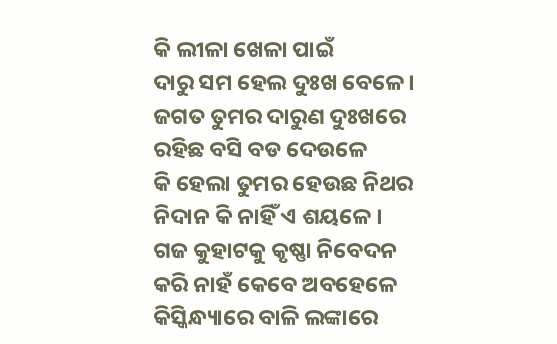କି ଲୀଳା ଖେଳା ପାଇଁ
ଦାରୁ ସମ ହେଲ ଦୁଃଖ ବେଳେ ।
ଜଗତ ତୁମର ଦାରୁଣ ଦୁଃଖରେ
ରହିଛ ବସି ବଡ ଦେଉଳେ
କି ହେଲା ତୁମର ହେଉଛ ନିଥର
ନିଦାନ କି ନାହିଁ ଏ ଶୟଳେ ।
ଗଜ କୁହାଟକୁ କୃଷ୍ଣା ନିବେଦନ
କରି ନାହଁ କେବେ ଅବହେଳେ
କିସ୍କିନ୍ଧ୍ୟାରେ ବାଳି ଲଙ୍କାରେ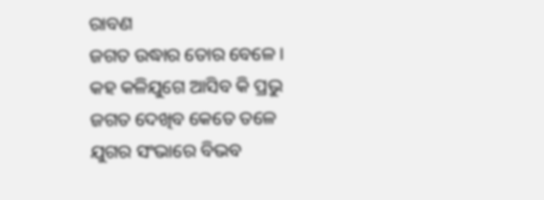ରାବଣ
ଜଗତ ଉଦ୍ଧାର ତୋର ବେଳେ ।
କହ କଳିଯୁଗେ ଆସିବ କି ପ୍ରଭୁ
ଜଗତ ଦେଖିବ କେତେ ତଳେ
ଯୁଗର ସଂଭାରେ ବିଭବ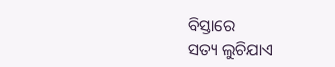ବିସ୍ତାରେ
ସତ୍ୟ ଲୁଚିଯାଏ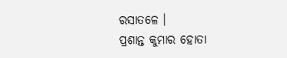ରସାତଳେ ।
ପ୍ରଶାନ୍ତ କୁମାର ହୋତା